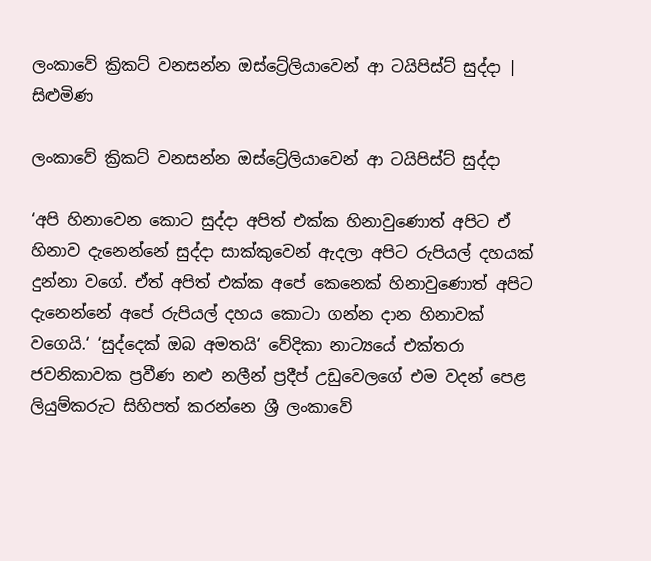ලංකාවේ ක්‍රිකට් වනසන්න ඔස්ට්‍රේලියාවෙන් ආ ටයිපිස්ට් සුද්දා | සිළුමිණ

ලංකාවේ ක්‍රිකට් වනසන්න ඔස්ට්‍රේලියාවෙන් ආ ටයිපිස්ට් සුද්දා

‘අපි හිනාවෙන කොට සුද්දා අපිත් එක්ක හිනාවුණොත් අපිට ඒ හිනාව දැනෙන්නේ සුද්දා සාක්කුවෙන් ඇදලා අපිට රුපියල් දහයක් දුන්නා වගේ. ඒත් අපිත් එක්ක අපේ කෙනෙක් හිනාවුණොත් අපිට දැනෙන්නේ අපේ රුපියල් දහය කොටා ගන්න දාන හිනාවක් වගෙයි.‘ ‘සුද්දෙක් ඔබ අමතයි‘ වේදිකා නාට්‍යයේ එක්තරා ජවනිකාවක ප්‍රවීණ නළු නලීන් ප්‍රදීප් උඩුවෙලගේ එම වදන් පෙළ ලියුම්කරුට සිහිපත් කරන්නෙ ශ්‍රී ලංකාවේ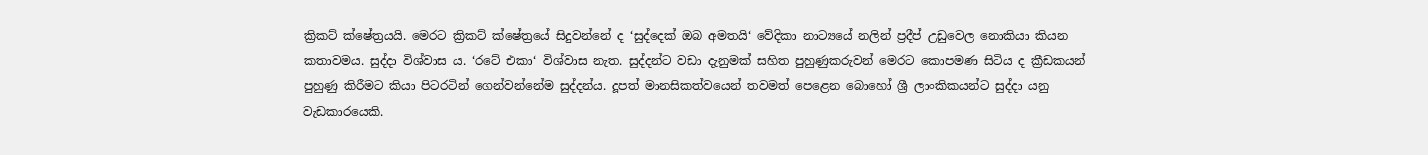ක්‍රිකට් ක්ෂේත්‍රයයි. මෙරට ක්‍රිකට් ක්ෂේත්‍රයේ සිදුවන්නේ ද ‘සුද්දෙක් ඔබ අමතයි‘ වේදිකා නාට්‍යයේ නලින් ප්‍රදීප් උඩුවෙල නොකියා කියන කතාවමය. සුද්දා විශ්වාස ය. ‘රටේ එකා‘ විශ්වාස නැත. සුද්දන්ට වඩා දැනුමක් සහිත පුහුණුකරුවන් මෙරට කොපමණ සිටිය ද ක්‍රීඩකයන් පුහුණු කිරීමට කියා පිටරටින් ගෙන්වන්නේම සුද්දන්ය. දූපත් මානසිකත්වයෙන් තවමත් පෙළෙන බොහෝ ශ්‍රී ලාංකිකයන්ට සුද්දා යනු වැඩකාරයෙකි.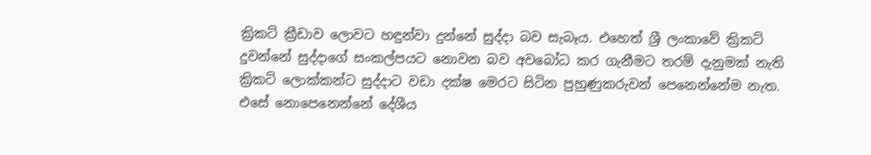ක්‍රිකට් ක්‍රීඩාව ලොවට හඳුන්වා දුන්නේ සුද්දා බව සැබෑය. එහෙත් ශ්‍රී ලංකාවේ ක්‍රිකට් දුවන්නේ සුද්දාගේ සංකල්පයට නොවන බව අවබෝධ කර ගැනීමට තරම් දැනුමක් නැති ක්‍රිකට් ලොක්කන්ට සුද්දාට වඩා දක්ෂ මෙරට සිටින පුහුණුකරුවන් පෙනෙන්නේම නැත. එසේ නොපෙනෙන්නේ දේශීය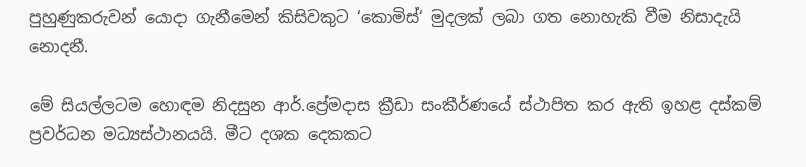පුහුණුකරුවන් යොදා ගැනීමෙන් කිසිවකුට ‘කොමිස්‘ මුදලක් ලබා ගත නොහැකි වීම නිසාදැයි නොදනී.

මේ සියල්ලටම හොඳම නිදසුන ආර්.ප්‍රේමදාස ක්‍රීඩා සංකීර්ණයේ ස්ථාපිත කර ඇති ඉහළ දස්කම් ප්‍රවර්ධන මධ්‍යස්ථානයයි. මීට දශක දෙකකට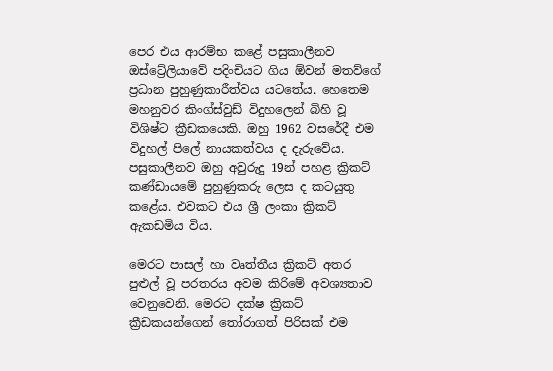පෙර එය ආරම්භ කළේ පසුකාලීනව ඔස්ට්‍රේලියාවේ පදිංචියට ගිය ඕවන් මතව්ගේ ප්‍රධාන පුහුණුකාරීත්වය යටතේය. හෙතෙම මහනුවර කිංග්ස්වුඩ් විදුහලෙන් බිහි වූ විශිෂ්ට ක්‍රීඩකයෙකි. ඔහු 1962 වසරේදී එම විදුහල් පිලේ නායකත්වය ද දැරුවේය. පසුකාලීනව ඔහු අවුරුදු 19න් පහළ ක්‍රිකට් කණ්ඩායමේ පුහුණුකරු ලෙස ද කටයුතු කළේය. එවකට එය ශ්‍රී ලංකා ක්‍රිකට් ඇකඩමිය විය.

මෙරට පාසල් හා වෘත්තීය ක්‍රිකට් අතර පුළුල් වූ පරතරය අවම කිරිමේ අවශ්‍යතාව වෙනුවෙනි. මෙරට දක්ෂ ක්‍රිකට් ක්‍රීඩකයන්ගෙන් තෝරාගත් පිරිසක් එම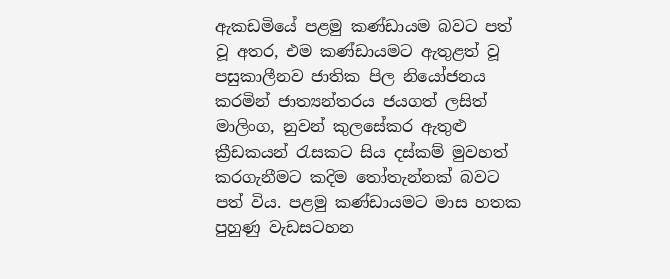ඇකඩමියේ පළමු කණ්ඩායම බවට පත් වූ අතර, එම කණ්ඩායමට ඇතුළත් වූ පසුකාලීනව ජාතික පිල නියෝජනය කරමින් ජාත්‍යන්තරය ජයගත් ලසිත් මාලිංග, නුවන් කුලසේකර ඇතුළු ක්‍රීඩකයන් රැසකට සිය දස්කම් මුවහත් කරගැනීමට කදිම තෝතැන්නක් බවට පත් විය. පළමු කණ්ඩායමට මාස හතක පුහුණු වැඩසටහන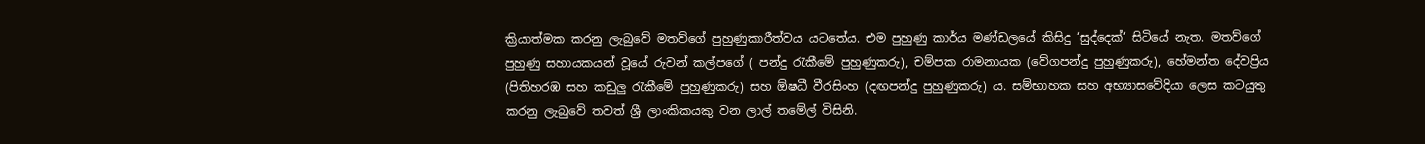ක්‍රියාත්මක කරනු ලැබුවේ මතව්ගේ පුහුණුකාරීත්වය යටතේය. එම පුහුණු කාර්ය මණ්ඩලයේ කිසිදු ‘සුද්දෙක්‘ සිටියේ නැත. මතව්ගේ පුහුණු සහායකයන් වූයේ රුවන් කල්පගේ ( පන්දු රැකීමේ පුහුණුකරු), චම්පක රාමනායක (වේගපන්දු පුහුණුකරු), හේමන්ත දේවප්‍රිය (පිතිහරඹ සහ කඩුලු රැකීමේ පුහුණුකරු) සහ ඕෂධී වීරසිංහ (දඟපන්දු පුහුණුකරු) ය. සම්භාහක සහ අභ්‍යාසවේදියා ලෙස කටයුතු කරනු ලැබුවේ තවත් ශ්‍රී ලාංකිකයකු වන ලාල් තමේල් විසිනි.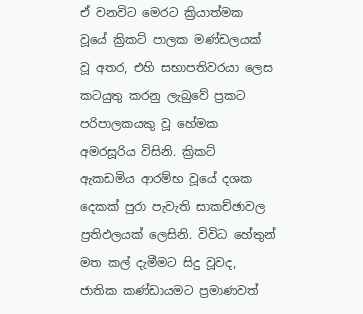ඒ වනවිට මෙරට ක්‍රියාත්මක වූයේ ක්‍රිකට් පාලක මණ්ඩලයක් වූ අතර, එහි සභාපතිවරයා ලෙස කටයුතු කරනු ලැබුවේ ප්‍රකට පරිපාලකයකු වූ හේමක අමරසූරිය විසිනි. ක්‍රිකට් ඇකඩමිය ආරම්භ වූයේ දශක දෙකක් පුරා පැවැති සාකච්ඡාවල ප්‍රතිඵලයක් ලෙසිනි. විවිධ හේතුන් මත කල් දැමීමට සිදු වූවද, ජාතික කණ්ඩායමට ප්‍රමාණවත්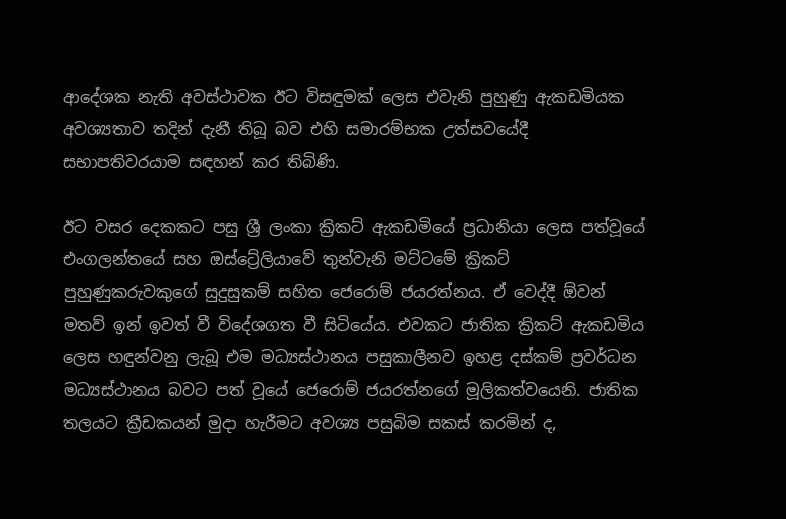ආදේශක නැති අවස්ථාවක ඊට විසඳුමක් ලෙස එවැනි පුහුණු ඇකඩමියක අවශ්‍යතාව තදින් දැනී තිබූ බව එහි සමාරම්භක උත්සවයේදී සභාපතිවරයාම සඳහන් කර තිබිණි.

ඊට වසර දෙකකට පසු ශ්‍රී ලංකා ක්‍රිකට් ඇකඩමියේ ප්‍රධානියා ලෙස පත්වූයේ එංගලන්තයේ සහ ඔස්ට්‍රේලියාවේ තුන්වැනි මට්ටමේ ක්‍රිකට් පුහුණුකරුවකුගේ සුදුසුකම් සහිත ජෙරොම් ජයරත්නය. ඒ වෙද්දී ඕවන් මතව් ඉන් ඉවත් වී විදේශගත වී සිටියේය. එවකට ජාතික ක්‍රිකට් ඇකඩමිය ලෙස හඳුන්වනු ලැබූ එම මධ්‍යස්ථානය පසුකාලීනව ඉහළ දස්කම් ප්‍රවර්ධන මධ්‍යස්ථානය බවට පත් වූයේ ජෙරොම් ජයරත්නගේ මූලිකත්වයෙනි. ජාතික තලයට ක්‍රීඩකයන් මුදා හැරීමට අවශ්‍ය පසුබිම සකස් කරමින් ද,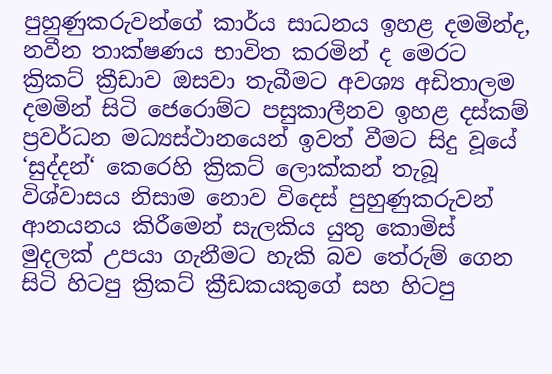පුහුණුකරුවන්ගේ කාර්ය සාධනය ඉහළ දමමින්ද, නවීන තාක්ෂණය භාවිත කරමින් ද මෙරට ක්‍රිකට් ක්‍රීඩාව ඔසවා තැබීමට අවශ්‍ය අඩිතාලම දමමින් සිටි ජෙරොම්ට පසුකාලීනව ඉහළ දස්කම් ප්‍රවර්ධන මධ්‍යස්ථානයෙන් ඉවත් වීමට සිදු වූයේ ‘සුද්දන්‘ කෙරෙහි ක්‍රිකට් ලොක්කන් තැබූ විශ්වාසය නිසාම නොව විදෙස් පුහුණුකරුවන් ආනයනය කිරීමෙන් සැලකිය යුතු කොමිස් මුදලක් උපයා ගැනීමට හැකි බව තේරුම් ගෙන සිටි හිටපු ක්‍රිකට් ක්‍රීඩකයකුගේ සහ හිටපු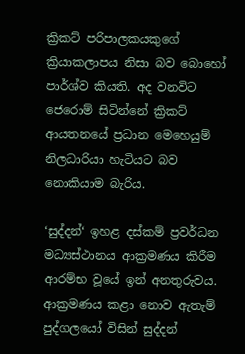ක්‍රිකට් පරිපාලකයකුගේ ක්‍රියාකලාපය නිසා බව බොහෝ පාර්ශ්ව කියති. අද වනවිට ජෙරොම් සිටින්නේ ක්‍රිකට් ආයතනයේ ප්‍රධාන මෙහෙයුම් නිලධාරියා හැටියට බව නොකියාම බැරිය.

‘සුද්දන්‘ ඉහළ දස්කම් ප්‍රවර්ධන මධ්‍යස්ථානය ආක්‍රමණය කිරීම ආරම්භ වූයේ ඉන් අනතුරුවය. ආක්‍රමණය කළා නොව ඇතැම් පුද්ගලයෝ විසින් සුද්දන්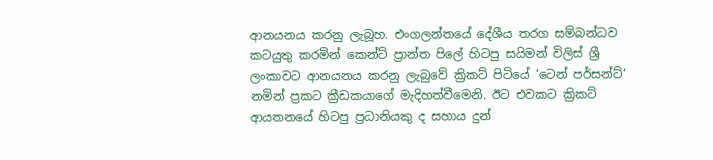ආනයනය කරනු ලැබූහ. එංගලන්තයේ දේශීය තරග සම්බන්ධව කටයුතු කරමින් කෙන්ට් ප්‍රාන්ත පිලේ හිටපු සයිමන් විලිස් ශ්‍රී ලංකාවට ආනයනය කරනු ලැබුවේ ක්‍රිකට් පිටියේ ‘ටෙන් පර්සන්ට්‘ නමින් ප්‍රකට ක්‍රීඩකයාගේ මැදිහත්වීමෙනි. ඊට එවකට ක්‍රිකට් ආයතනයේ හිටපු ප්‍රධානියකු ද සහාය දුන්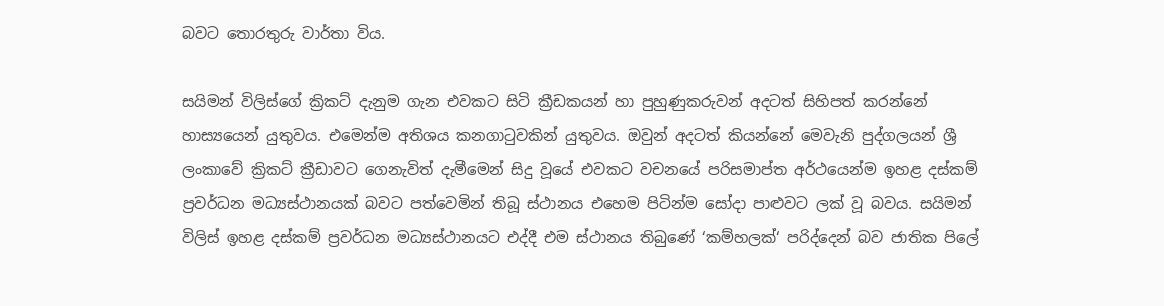බවට තොරතුරු වාර්තා විය.

සයිමන් විලිස්ගේ ක්‍රිකට් දැනුම ගැන එවකට සිටි ක්‍රීඩකයන් හා පුහුණුකරුවන් අදටත් සිහිපත් කරන්නේ හාස්‍යයෙන් යුතුවය. එමෙන්ම අතිශය කනගාටුවකින් යුතුවය. ඔවුන් අදටත් කියන්නේ මෙවැනි පුද්ගලයන් ශ්‍රී ලංකාවේ ක්‍රිකට් ක්‍රීඩාවට ගෙනැවිත් දැමීමෙන් සිදු වූයේ එවකට වචනයේ පරිසමාප්ත අර්ථයෙන්ම ඉහළ දස්කම් ප්‍රවර්ධන මධ්‍යස්ථානයක් බවට පත්වෙමින් තිබූ ස්ථානය එහෙම පිටින්ම සෝදා පාළුවට ලක් වූ බවය. සයිමන් විලිස් ඉහළ දස්කම් ප්‍රවර්ධන මධ්‍යස්ථානයට එද්දී එම ස්ථානය තිබුණේ ‘කම්හලක්‘ පරිද්දෙන් බව ජාතික පිලේ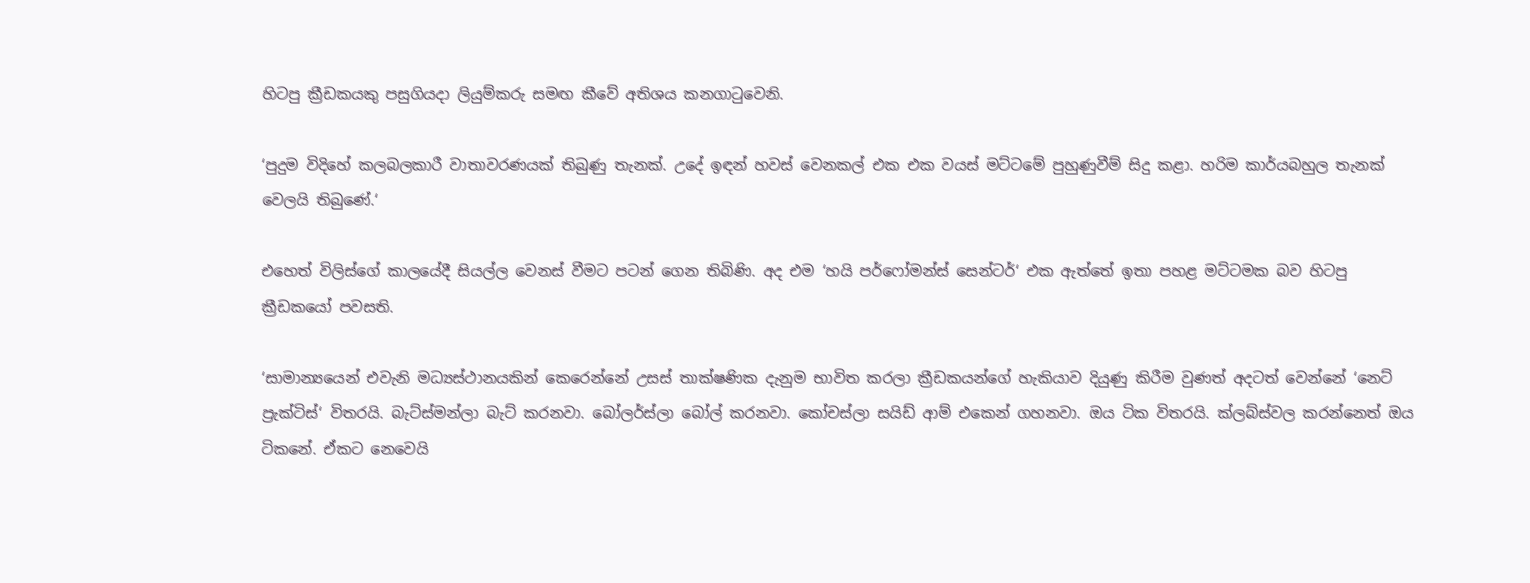හිටපු ක්‍රීඩකයකු පසුගියදා ලියුම්කරු සමඟ කීවේ අතිශය කනගාටුවෙනි.

‘පුදුම විදිහේ කලබලකාරී වාතාවරණයක් තිබුණු තැනක්. උදේ ඉඳන් හවස් වෙනකල් එක එක වයස් මට්ටමේ පුහුණුවීම් සිදු කළා. හරිම කාර්යබහුල තැනක් වෙලයි තිබුණේ.‘

එහෙත් විලිස්ගේ කාලයේදී සියල්ල වෙනස් වීමට පටන් ගෙන තිබිණි. අද එම ‘හයි පර්ෆෝමන්ස් සෙන්ටර්‘ එක ඇත්තේ ඉතා පහළ මට්ටමක බව හිටපු ක්‍රීඩකයෝ පවසති.

‘සාමාන්‍යයෙන් එවැනි මධ්‍යස්ථානයකින් කෙරෙන්නේ උසස් තාක්ෂණික දැනුම භාවිත කරලා ක්‍රීඩකයන්ගේ හැකියාව දියුණු කිරීම වුණත් අදටත් වෙන්නේ ‘නෙට් ප්‍රැක්ටිස්‘ විතරයි. බැට්ස්මන්ලා බැට් කරනවා. බෝලර්ස්ලා බෝල් කරනවා. කෝචස්ලා සයිඩ් ආම් එකෙන් ගහනවා. ඔය ටික විතරයි. ක්ලබ්ස්වල කරන්නෙත් ඔය ටිකනේ. ඒකට නෙවෙයි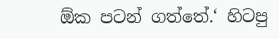ඕක පටන් ගත්තේ.‘ හිටපු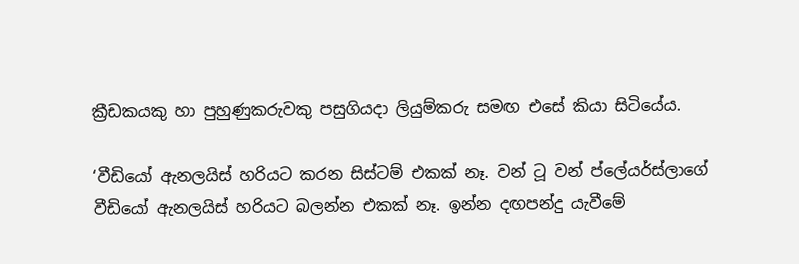ක්‍රීඩකයකු හා පුහුණුකරුවකු පසුගියදා ලියුම්කරු සමඟ එසේ කියා සිටියේය.

‘වීඩියෝ ඇනලයිස් හරියට කරන සිස්ටම් එකක් නෑ. වන් ටූ වන් ප්ලේයර්ස්ලාගේ වීඩියෝ ඇනලයිස් හරියට බලන්න එකක් නෑ. ඉන්න දඟපන්දු යැවීමේ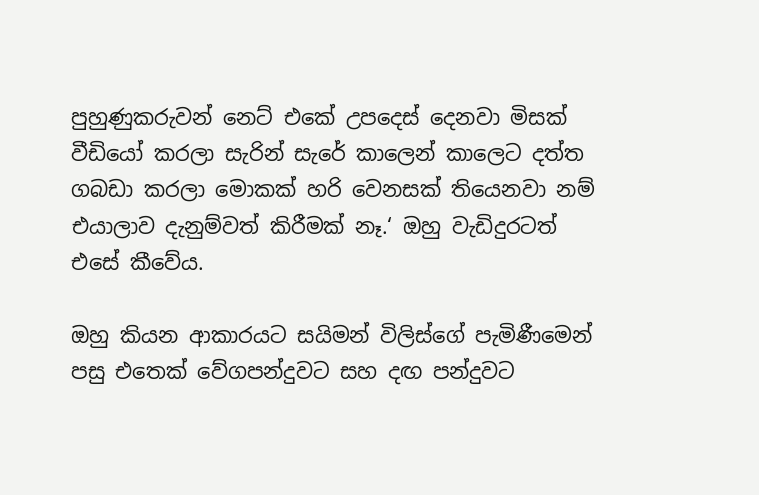පුහුණුකරුවන් නෙට් එකේ උපදෙස් දෙනවා මිසක් වීඩියෝ කරලා සැරින් සැරේ කාලෙන් කාලෙට දත්ත ගබඩා කරලා මොකක් හරි වෙනසක් තියෙනවා නම් එයාලාව දැනුම්වත් කිරීමක් නෑ.‘ ඔහු වැඩිදුරටත් එසේ කීවේය.

ඔහු කියන ආකාරයට සයිමන් විලිස්ගේ පැමිණීමෙන් පසු එතෙක් වේගපන්දුවට සහ දඟ පන්දුවට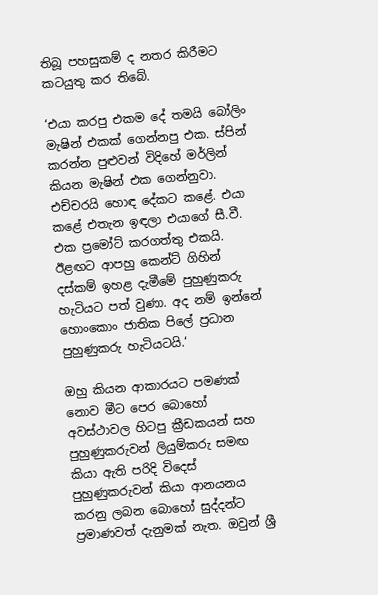තිබූ පහසුකම් ද නතර කිරීමට කටයුතු කර තිබේ.

‘එයා කරපු එකම දේ තමයි බෝලිං මැෂින් එකක් ගෙන්නපු එක. ස්පින් කරන්න පුළුවන් විදිහේ මර්ලින් කියන මැෂින් එක ගෙන්නුවා. එච්චරයි හොඳ දේකට කළේ. එයා කළේ එතැන ඉඳලා එයාගේ සී.වී. එක ප්‍රමෝට් කරගත්තු එකයි. ඊළඟට ආපහු කෙන්ට් ගිහින් දස්කම් ඉහළ දැමීමේ පුහුණුකරු හැටියට පත් වුණා. අද නම් ඉන්නේ හොංකොං ජාතික පිලේ ප්‍රධාන පුහුණුකරු හැටියටයි.‘

ඔහු කියන ආකාරයට පමණක් නොව මීට පෙර බොහෝ අවස්ථාවල හිටපු ක්‍රීඩකයන් සහ පුහුණුකරුවන් ලියුම්කරු සමඟ කියා ඇති පරිදි විදෙස් පුහුණුකරුවන් කියා ආනයනය කරනු ලබන බොහෝ සුද්දන්ට ප්‍රමාණවත් දැනුමක් නැත. ඔවුන් ශ්‍රී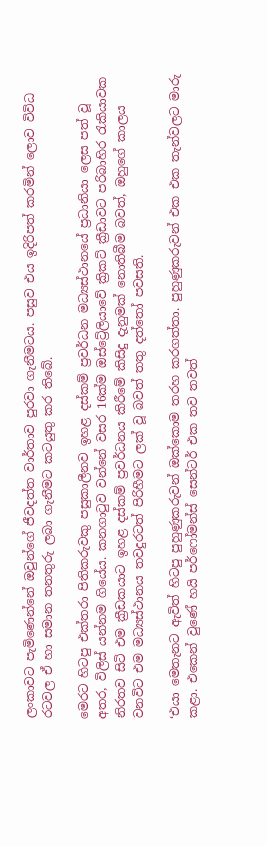ලංකාවට පැමිණෙන්නේ ඔවුන්ගේ ජීවදත්ත වාර්තාව පුරවා ගැනීමටය. පසුව එය ඉදිරිපත් කරමින් ලොව විවිධ රටවල ඒ හා සමාන තනතුරු ලබා ගැනීමට කටයුතු කර තිබේ.

මෙරට හිටපු එක්තරා පිතිකරුවකු පසුකාලීනව ඉහළ දස්කම් ප්‍රවර්ධන මධ්‍යස්ථානයේ ප්‍රධානියා ලෙස පත් වූ අතර, විලිස් යන්නම ගියේය. කනගාටුව වන්නේ වසර 16ක්ම ඔස්ට්‍රේලියාවේ ක්‍රිකට් ක්‍රීඩාවට පරිබාහිර රැකියාවක නිරතව සිටි එම ක්‍රීඩකයාට ඉහළ දස්කම් ප්‍රවර්ධනය කිරීමේ කිසිදු දැනුමක් නොතිබීම බවත්, ඔහුගේ කාලය වනවිට එම මධ්‍යස්ථානය තවදුරටත් පිරිහීමට ලක් වූ බවත් තතු දත්තෝ පවසති.

‘එයා මෙතැනට ඇවිත් හිටපු පුහුණුකරුවන් ඔක්කොම තරහ කරගත්තා. පුහුණුකරුවන් එක එක තැන්වලට මාරු කළා. එකෙන් වුණේ හයි පර්ෆෝමන්ස් සෙන්ටර් එක තව තවත්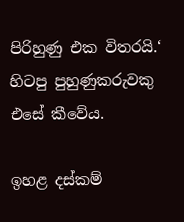පිරිහුණු එක විතරයි.‘ හිටපු පුහුණුකරුවකු එසේ කීවේය.

ඉහළ දස්කම්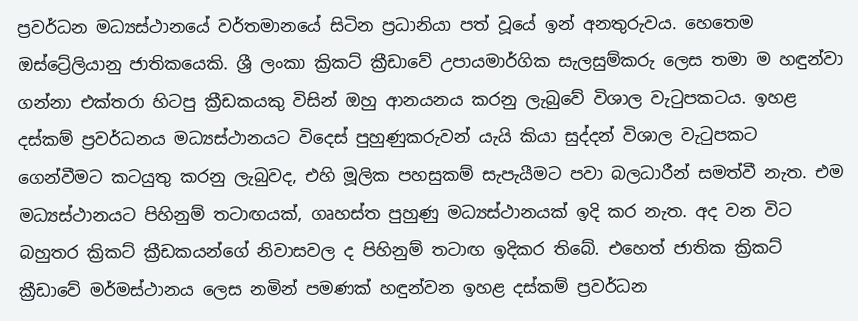ප්‍රවර්ධන මධ්‍යස්ථානයේ වර්තමානයේ සිටින ප්‍රධානියා පත් වූයේ ඉන් අනතුරුවය. හෙතෙම ඔස්ට්‍රේලියානු ජාතිකයෙකි. ශ්‍රී ලංකා ක්‍රිකට් ක්‍රීඩාවේ උපායමාර්ගික සැලසුම්කරු ලෙස තමා ම හඳුන්වා ගන්නා එක්තරා හිටපු ක්‍රීඩකයකු විසින් ඔහු ආනයනය කරනු ලැබුවේ විශාල වැටුපකටය. ඉහළ දස්කම් ප්‍රවර්ධනය මධ්‍යස්ථානයට විදෙස් පුහුණුකරුවන් යැයි කියා සුද්දන් විශාල වැටුපකට ගෙන්වීමට කටයුතු කරනු ලැබුවද, එහි මූලික පහසුකම් සැපැයීමට පවා බලධාරීන් සමත්වී නැත. එම මධ්‍යස්ථානයට පිහිනුම් තටාඟයක්, ගෘහස්ත පුහුණු මධ්‍යස්ථානයක් ඉදි කර නැත. අද වන විට බහුතර ක්‍රිකට් ක්‍රීඩකයන්ගේ නිවාසවල ද පිහිනුම් තටාඟ ඉදිකර තිබේ. එහෙත් ජාතික ක්‍රිකට් ක්‍රීඩාවේ මර්මස්ථානය ලෙස නමින් පමණක් හඳුන්වන ඉහළ දස්කම් ප්‍රවර්ධන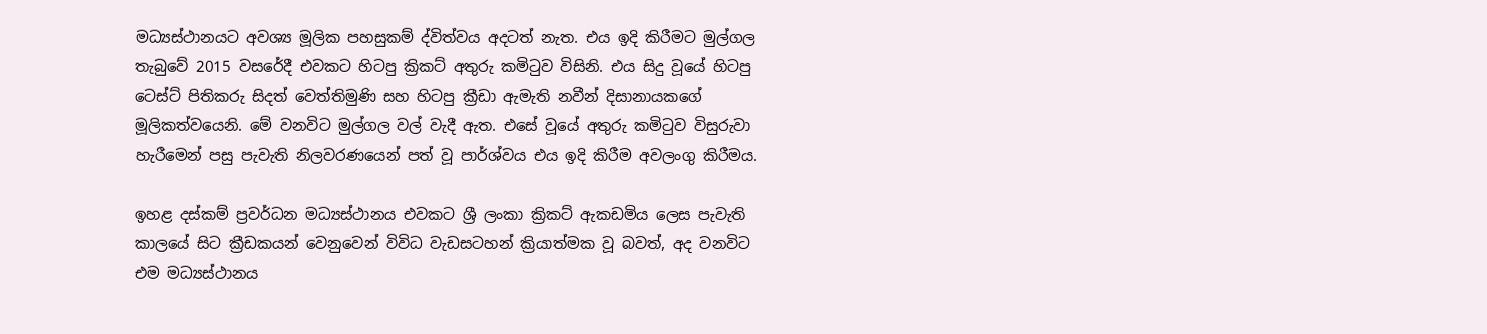මධ්‍යස්ථානයට අවශ්‍ය මූලික පහසුකම් ද්විත්වය අදටත් නැත. එය ඉදි කිරීමට මුල්ගල තැබුවේ 2015 වසරේදී එවකට හිටපු ක්‍රිකට් අතුරු කමිටුව විසිනි. එය සිදු වූයේ හිටපු ටෙස්ට් පිතිකරු සිදත් වෙත්තිමුණි සහ හිටපු ක්‍රීඩා ඇමැති නවීන් දිසානායකගේ මූලිකත්වයෙනි. මේ වනවිට මුල්ගල වල් වැදී ඇත. එසේ වූයේ අතුරු කමිටුව විසුරුවා හැරීමෙන් පසු පැවැති නිලවරණයෙන් පත් වූ පාර්ශ්වය එය ඉදි කිරීම අවලංගු කිරීමය.

ඉහළ දස්කම් ප්‍රවර්ධන මධ්‍යස්ථානය එවකට ශ්‍රී ලංකා ක්‍රිකට් ඇකඩමිය ලෙස පැවැති කාලයේ සිට ක්‍රීඩකයන් වෙනුවෙන් විවිධ වැඩසටහන් ක්‍රියාත්මක වූ බවත්, අද වනවිට එම මධ්‍යස්ථානය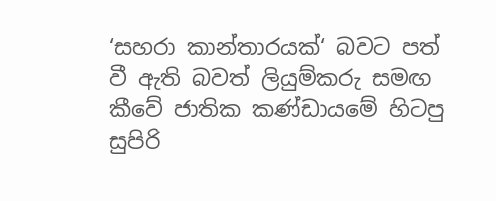‘සහරා කාන්තාරයක්‘ බවට පත් වී ඇති බවත් ලියුම්කරු සමඟ කීවේ ජාතික කණ්ඩායමේ හිටපු සුපිරි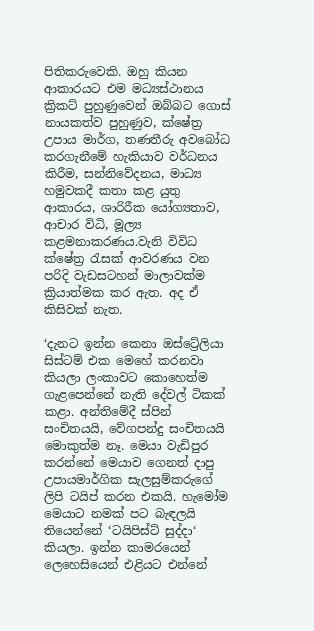පිතිකරුවෙකි. ඔහු කියන ආකාරයට එම මධ්‍යස්ථානය ක්‍රිකට් පුහුණුවෙන් ඔබ්බට ගොස් නායකත්ව පුහුණුව, ක්ෂේත්‍ර උපාය මාර්ග, තණතීරු අවබෝධ කරගැනීමේ හැකියාව වර්ධනය කිරීම, සන්නිවේදනය, මාධ්‍ය හමුවකදී කතා කළ යුතු ආකාරය, ශාරිරීක යෝග්‍යතාව, ආචාර විධි, මූල්‍ය කළමනාකරණය.වැනි විවිධ ක්ෂේත්‍ර රැසක් ආවරණය වන පරිදි වැඩසටහන් මාලාවක්ම ක්‍රියාත්මක කර ඇත. අද ඒ කිසිවක් නැත.

‘දැනට ඉන්න කෙනා ඔස්ට්‍රේලියා සිස්ටම් එක මෙහේ කරනවා කියලා ලංකාවට කොහෙත්ම ගැළපෙන්නේ නැති දේවල් ටිකක් කළා. අන්තිමේදී ස්පින් සංචිතයයි, වේගපන්දු සංචිතයයි මොකුත්ම නෑ. මෙයා වැඩිපුර කරන්නේ මෙයාව ගෙනත් දාපු උපායමාර්ගික සැලසුම්කරුගේ ලිපි ටයිප් කරන එකයි. හැමෝම මෙයාට නමක් පට බැඳලයි තියෙන්නේ ‘ටයිපිස්ට් සුද්දා‘ කියලා. ඉන්න කාමරයෙන් ලෙහෙසියෙන් එළියට එන්නේ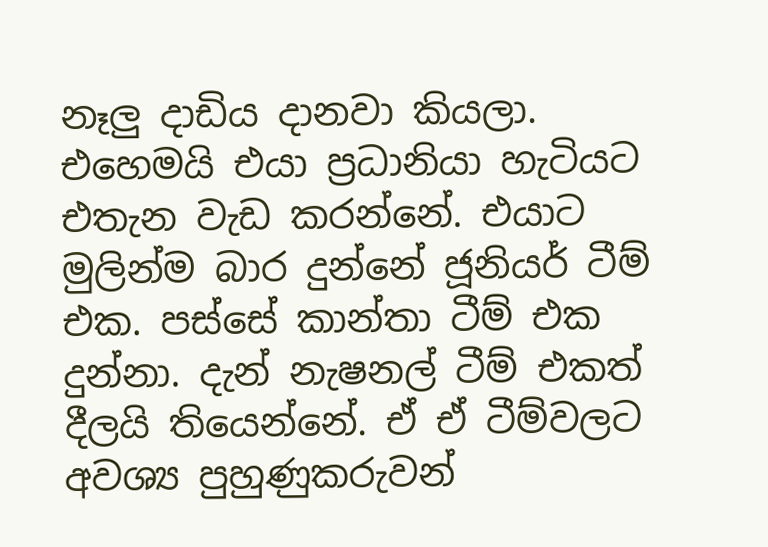නෑලු දාඩිය දානවා කියලා. එහෙමයි එයා ප්‍රධානියා හැටියට එතැන වැඩ කරන්නේ. එයාට මුලින්ම බාර දුන්නේ ජූනියර් ටීම් එක. පස්සේ කාන්තා ටීම් එක දුන්නා. දැන් නැෂනල් ටීම් එකත් දීලයි තියෙන්නේ. ඒ ඒ ටීම්වලට අවශ්‍ය පුහුණුකරුවන්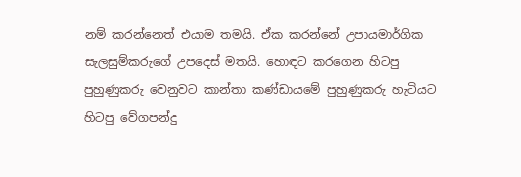නම් කරන්නෙත් එයාම තමයි. ඒක කරන්නේ උපායමාර්ගික සැලසුම්කරුගේ උපදෙස් මතයි. හොඳට කරගෙන හිටපු පුහුණුකරු වෙනුවට කාන්තා කණ්ඩායමේ පුහුණුකරු හැටියට හිටපු වේගපන්දු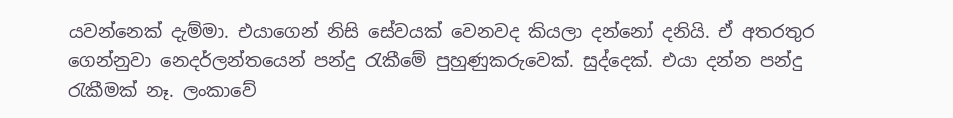යවන්නෙක් දැම්මා. එයාගෙන් නිසි සේවයක් වෙනවද කියලා දන්නෝ දනියි. ඒ අතරතුර ගෙන්නුවා නෙදර්ලන්තයෙන් පන්දු රැකීමේ පුහුණුකරුවෙක්. සුද්දෙක්. එයා දන්න පන්දු රැකීමක් නෑ. ලංකාවේ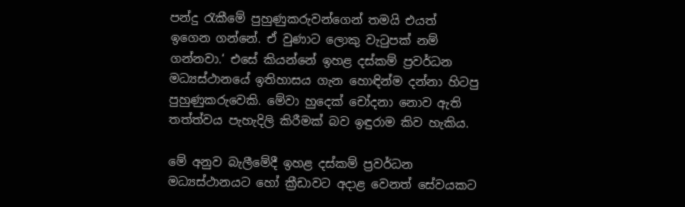පන්දු රැකීමේ පුහුණුකරුවන්ගෙන් තමයි එයත් ඉගෙන ගන්නේ. ඒ වුණාට ලොකු වැටුපක් නම් ගන්නවා.‘ එසේ කියන්නේ ඉහළ දස්කම් ප්‍රවර්ධන මධ්‍යස්ථානයේ ඉතිහාසය ගැන හොඳින්ම දන්නා හිටපු පුහුණුකරුවෙකි. මේවා හුදෙක් චෝදනා නොව ඇති තත්ත්වය පැහැදිලි කිරීමක් බව ඉඳුරාම කිව හැකිය.

මේ අනුව බැලීමේදී ඉහළ දස්කම් ප්‍රවර්ධන මධ්‍යස්ථානයට හෝ ක්‍රීඩාවට අදාළ වෙනත් සේවයකට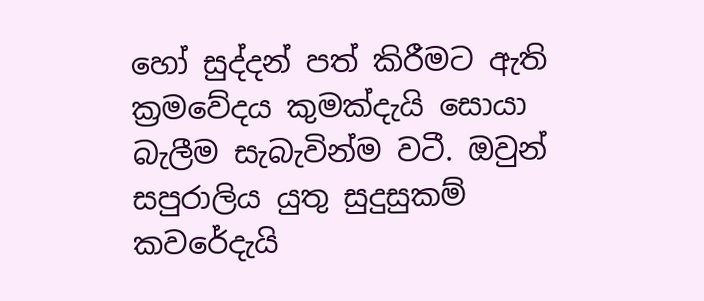හෝ සුද්දන් පත් කිරීමට ඇති ක්‍රමවේදය කුමක්දැයි සොයා බැලීම සැබැවින්ම වටී. ඔවුන් සපුරාලිය යුතු සුදුසුකම් කවරේදැයි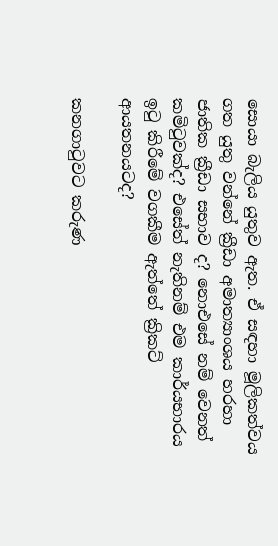සොයා බැලිය යුතුව ඇත. ඒ සඳහා මූලිකත්වය ගත යුතු වන්නේ ක්‍රීඩා අමාත්‍යාංශය හරහා ජාතික ක්‍රීඩා සභාව ද? නොඑසේ නම් වෙනත් කමිටුවක්ද? එසේත් නැතිනම් එම කාර්යභාරය ඉටු කිරීමේ වගකීම ඇත්තේ ක්‍රිකට් ආයතනයටද?

කනගාටුවට කරුණ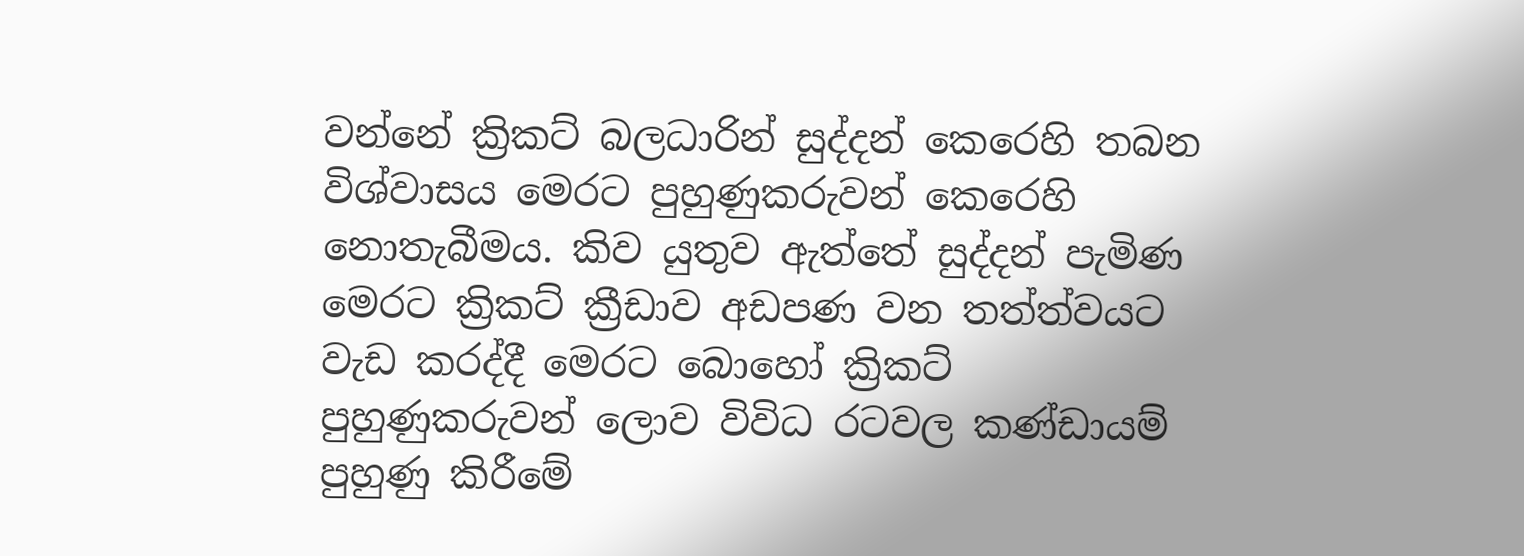වන්නේ ක්‍රිකට් බලධාරින් සුද්දන් කෙරෙහි තබන විශ්වාසය මෙරට පුහුණුකරුවන් කෙරෙහි නොතැබීමය. කිව යුතුව ඇත්තේ සුද්දන් පැමිණ මෙරට ක්‍රිකට් ක්‍රීඩාව අඩපණ වන තත්ත්වයට වැඩ කරද්දී මෙරට බොහෝ ක්‍රිකට් පුහුණුකරුවන් ලොව විවිධ රටවල කණ්ඩායම් පුහුණු කිරීමේ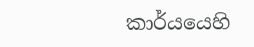කාර්යයෙහි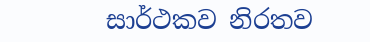සාර්ථකව නිරතව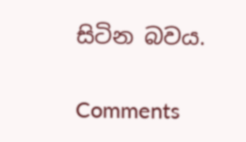සිටින බවය.

Comments